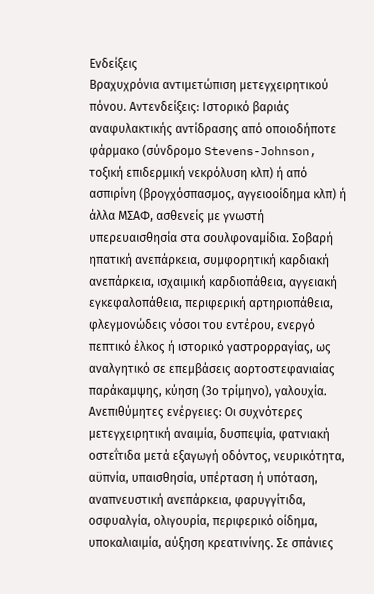Ενδείξεις
Βραχυχρόνια αντιμετώπιση μετεγχειρητικού πόνου. Αντενδείξεις: Ιστορικό βαριάς αναφυλακτικής αντίδρασης από οποιοδήποτε φάρμακο (σύνδρομο Stevens-Johnson, τοξική επιδερμική νεκρόλυση κλπ) ή από ασπιρίνη (βρογχόσπασμος, αγγειοοίδημα κλπ) ή άλλα ΜΣΑΦ, ασθενείς µε γνωστή υπερευαισθησία στα σουλφοναµίδια. Σοβαρή ηπατική ανεπάρκεια, συμφορητική καρδιακή ανεπάρκεια, ισχαιμική καρδιοπάθεια, αγγειακή εγκεφαλοπάθεια, περιφερική αρτηριοπάθεια, φλεγμονώδεις νόσοι του εντέρου, ενεργό πεπτικό έλκος ή ιστορικό γαστρορραγίας, ως αναλγητικό σε επεμβάσεις αορτοστεφανιαίας παράκαμψης, κύηση (3ο τρίμηνο), γαλουχία. Ανεπιθύμητες ενέργειες: Οι συχνότερες μετεγχειρητική αναιμία, δυσπεψία, φατνιακή οστεΐτιδα μετά εξαγωγή οδόντος, νευρικότητα, αϋπνία, υπαισθησία, υπέρταση ή υπόταση, αναπνευστική ανεπάρκεια, φαρυγγίτιδα, οσφυαλγία, ολιγουρία, περιφερικό οίδημα, υποκαλιαιμία, αύξηση κρεατινίνης. Σε σπάνιες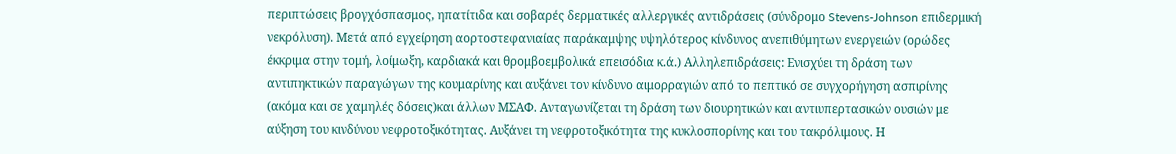περιπτώσεις βρογχόσπασμος, ηπατίτιδα και σοβαρές δερματικές αλλεργικές αντιδράσεις (σύνδρομο Stevens-Johnson επιδερμική νεκρόλυση). Μετά από εγχείρηση αορτοστεφανιαίας παράκαμψης υψηλότερος κίνδυνος ανεπιθύμητων ενεργειών (ορώδες έκκριμα στην τομή, λοίμωξη, καρδιακά και θρομβοεμβολικά επεισόδια κ.ά.) Αλληλεπιδράσεις: Ενισχύει τη δράση των αντιπηκτικών παραγώγων της κουμαρίνης και αυξάνει τον κίνδυνο αιμορραγιών από το πεπτικό σε συγχορήγηση ασπιρίνης (ακόμα και σε χαμηλές δόσεις)και άλλων ΜΣΑΦ. Ανταγωνίζεται τη δράση των διουρητικών και αντιυπερτασικών ουσιών με αύξηση του κινδύνου νεφροτοξικότητας. Αυξάνει τη νεφροτοξικότητα της κυκλοσπορίνης και του τακρόλιμους. Η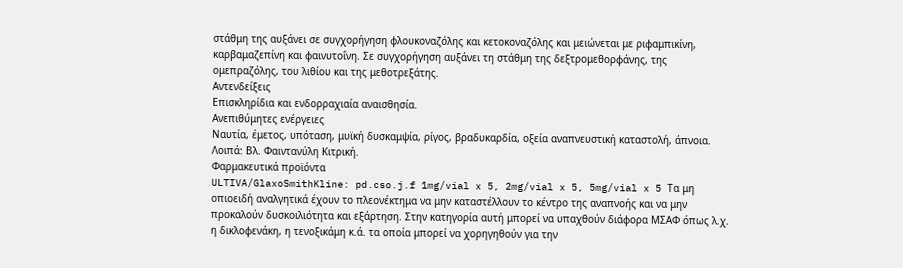στάθμη της αυξάνει σε συγχορήγηση φλουκοναζόλης και κετοκοναζόλης και μειώνεται με ριφαμπικίνη, καρβαμαζεπίνη και φαινυτοΐνη. Σε συγχορήγηση αυξάνει τη στάθμη της δεξτρομεθορφάνης, της ομεπραζόλης, του λιθίου και της μεθοτρεξάτης.
Αντενδείξεις
Eπισκληρίδια και ενδορραχιαία αναισθησία.
Ανεπιθύμητες ενέργειες
Nαυτία, έμετος, υπόταση, μυϊκή δυσκαμψία, ρίγος, βραδυκαρδία, οξεία αναπνευστική καταστολή, άπνοια. Λοιπά: Βλ. Φαιντανύλη Κιτρική.
Φαρμακευτικά προϊόντα
ULTIVA/GlaxoSmithKline: pd.cso.j.f 1mg/vial x 5, 2mg/vial x 5, 5mg/vial x 5 Τα μη οπιοειδή αναλγητικά έχουν το πλεονέκτημα να μην καταστέλλουν το κέντρο της αναπνοής και να μην προκαλούν δυσκοιλιότητα και εξάρτηση. Στην κατηγορία αυτή μπορεί να υπαχθούν διάφορα ΜΣΑΦ όπως λ.χ. η δικλοφενάκη, η τενοξικάμη κ.ά. τα οποία μπορεί να χορηγηθούν για την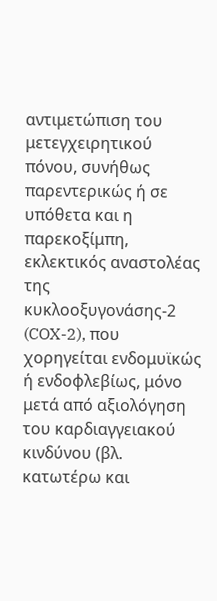αντιμετώπιση του μετεγχειρητικού πόνου, συνήθως παρεντερικώς ή σε υπόθετα και η παρεκοξίμπη, εκλεκτικός αναστολέας της κυκλοοξυγονάσης-2 (COX-2), που χορηγείται ενδομυϊκώς ή ενδοφλεβίως, μόνο μετά από αξιολόγηση του καρδιαγγειακού κινδύνου (βλ. κατωτέρω και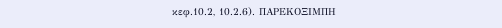κεφ.10.2, 10.2.6). ΠΑΡΕΚΟΞΙΜΠΗ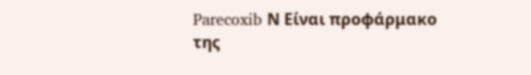Parecoxib Ν Είναι προφάρμακο της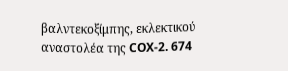βαλντεκοξίμπης, εκλεκτικού αναστολέα της COX-2. 674